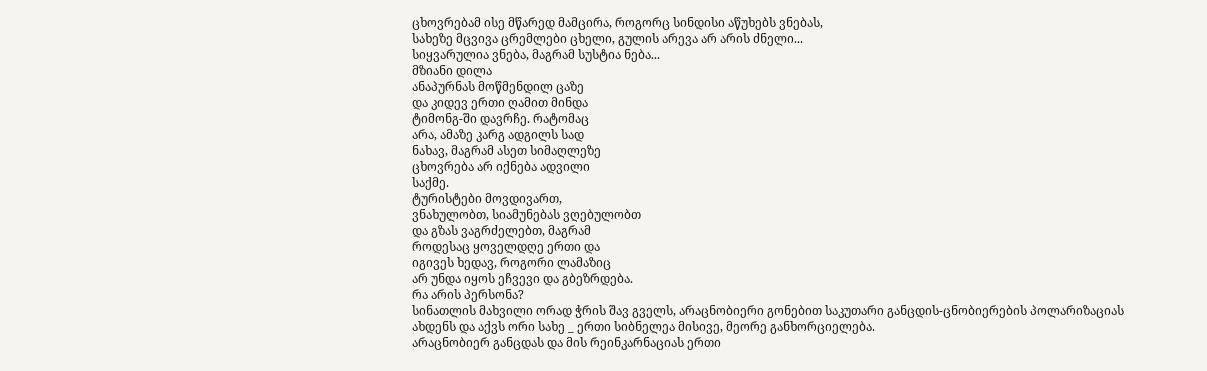ცხოვრებამ ისე მწარედ მამცირა, როგორც სინდისი აწუხებს ვნებას,
სახეზე მცვივა ცრემლები ცხელი, გულის არევა არ არის ძნელი...
სიყვარულია ვნება, მაგრამ სუსტია ნება...
მზიანი დილა
ანაპურნას მოწმენდილ ცაზე
და კიდევ ერთი ღამით მინდა
ტიმონგ-ში დავრჩე. რატომაც
არა, ამაზე კარგ ადგილს სად
ნახავ, მაგრამ ასეთ სიმაღლეზე
ცხოვრება არ იქნება ადვილი
საქმე.
ტურისტები მოვდივართ,
ვნახულობთ, სიამუნებას ვღებულობთ
და გზას ვაგრძელებთ, მაგრამ
როდესაც ყოველდღე ერთი და
იგივეს ხედავ, როგორი ლამაზიც
არ უნდა იყოს ეჩვევი და გბეზრდება.
რა არის პერსონა?
სინათლის მახვილი ორად ჭრის შავ გველს, არაცნობიერი გონებით საკუთარი განცდის-ცნობიერების პოლარიზაციას ახდენს და აქვს ორი სახე _ ერთი სიბნელეა მისივე, მეორე განხორციელება.
არაცნობიერ განცდას და მის რეინკარნაციას ერთი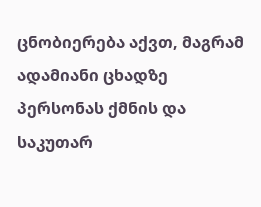ცნობიერება აქვთ, მაგრამ ადამიანი ცხადზე პერსონას ქმნის და საკუთარ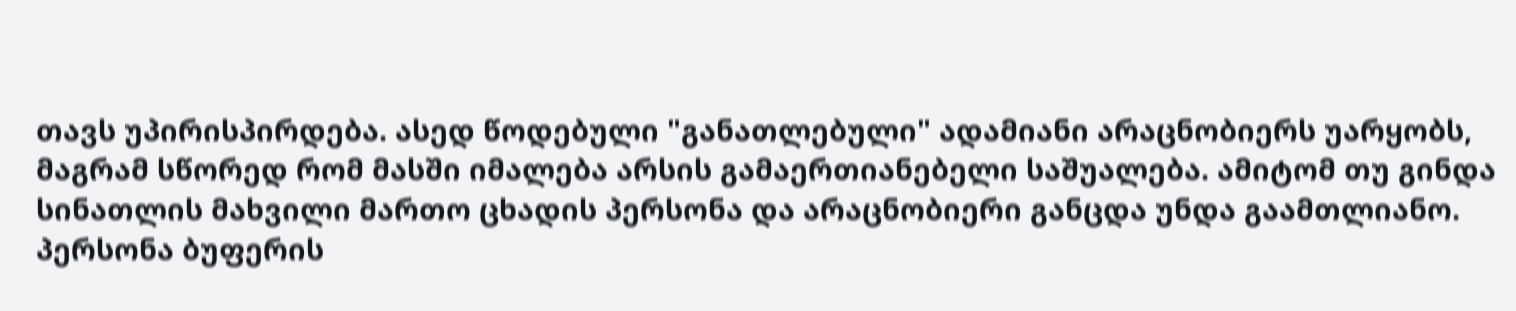თავს უპირისპირდება. ასედ წოდებული "განათლებული" ადამიანი არაცნობიერს უარყობს, მაგრამ სწორედ რომ მასში იმალება არსის გამაერთიანებელი საშუალება. ამიტომ თუ გინდა სინათლის მახვილი მართო ცხადის პერსონა და არაცნობიერი განცდა უნდა გაამთლიანო.
პერსონა ბუფერის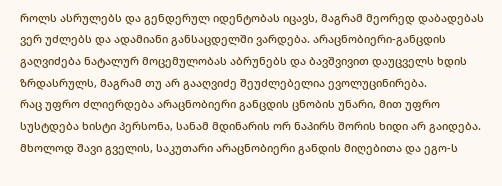როლს ასრულებს და გენდერულ იდენტობას იცავს, მაგრამ მეორედ დაბადებას ვერ უძლებს და ადამიანი განსაცდელში ვარდება. არაცნობიერი-განცდის გაღვიძება ნატალურ მოცემულობას აბრუნებს და ბავშვივით დაუცველს ხდის ზრდასრულს, მაგრამ თუ არ გააღვიძე შეუძლებელია ევოლუცინირება.
რაც უფრო ძლიერდება არაცნობიერი განცდის ცნობის უნარი, მით უფრო სუსტდება ხისტი პერსონა, სანამ მდინარის ორ ნაპირს შორის ხიდი არ გაიდება.
მხოლოდ შავი გველის, საკუთარი არაცნობიერი განდის მიღებითა და ეგო-ს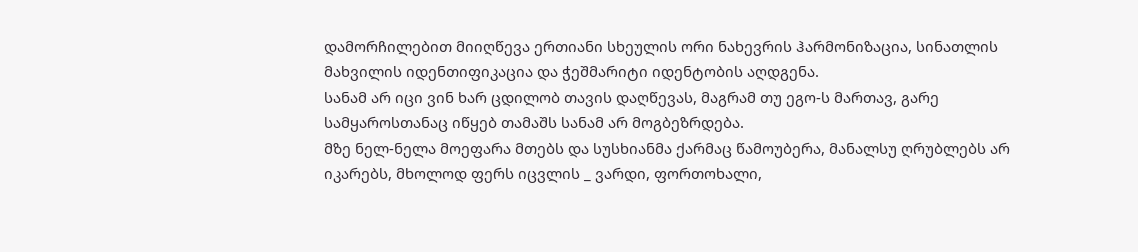დამორჩილებით მიიღწევა ერთიანი სხეულის ორი ნახევრის ჰარმონიზაცია, სინათლის მახვილის იდენთიფიკაცია და ჭეშმარიტი იდენტობის აღდგენა.
სანამ არ იცი ვინ ხარ ცდილობ თავის დაღწევას, მაგრამ თუ ეგო-ს მართავ, გარე სამყაროსთანაც იწყებ თამაშს სანამ არ მოგბეზრდება.
მზე ნელ-ნელა მოეფარა მთებს და სუსხიანმა ქარმაც წამოუბერა, მანალსუ ღრუბლებს არ იკარებს, მხოლოდ ფერს იცვლის _ ვარდი, ფორთოხალი,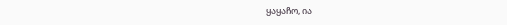ყაყაჩო, ია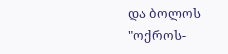და ბოლოს "ოქროს-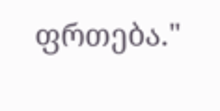ფრთება."